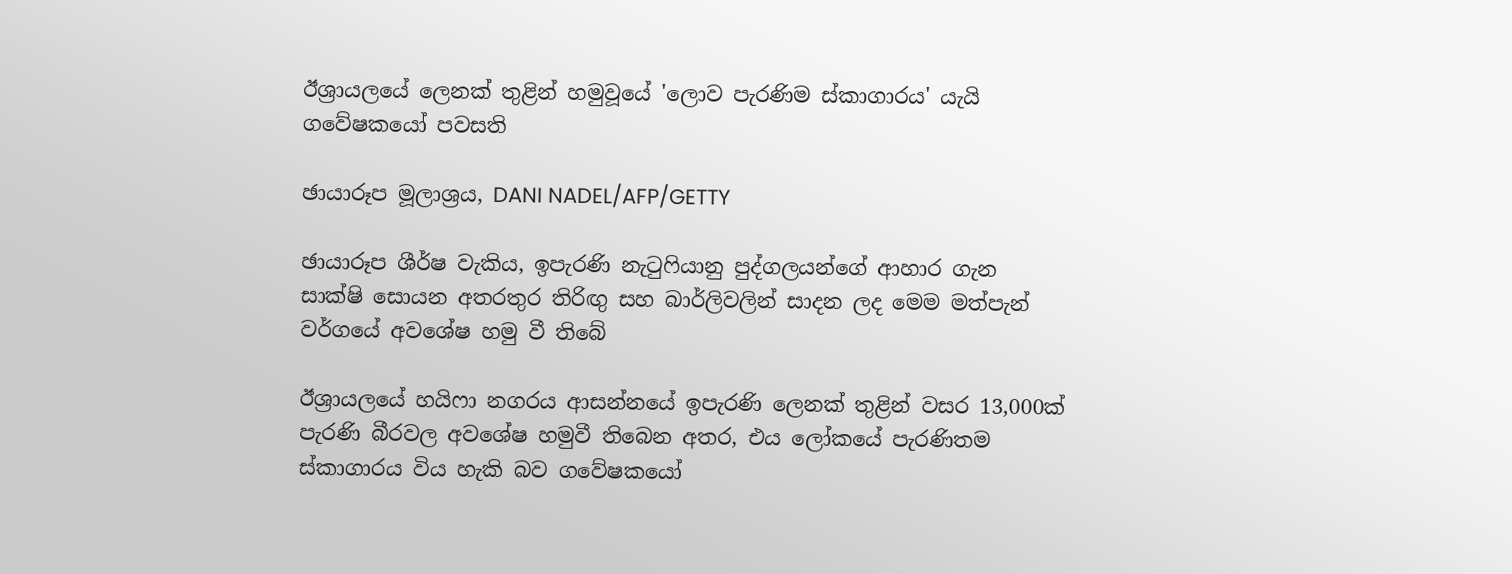ඊශ්‍රායලයේ ලෙනක් තුළින් හමුවූයේ 'ලොව පැරණිම ස්කාගාරය' යැයි ගවේෂකයෝ පවසති

ඡායාරූප මූලාශ්‍රය, DANI NADEL/AFP/GETTY

ඡායාරූප ශීර්ෂ වැකිය, ඉපැරණි නැටුෆියානු පුද්ගලයන්ගේ ආහාර ගැන සාක්ෂි සොයන අතරතුර තිරිඟු සහ බාර්ලිවලින් සාදන ලද මෙම මත්පැන් වර්ගයේ අවශේෂ හමු වී තිබේ

ඊශ්‍රායලයේ හයිෆා නගරය ආසන්නයේ ඉපැරණි ලෙනක් තුළින් වසර 13,000ක් පැරණි බීරවල අවශේෂ හමුවී තිබෙන අතර, එය ලෝකයේ පැරණිතම ස්කාගාරය විය හැකි බව ගවේෂකයෝ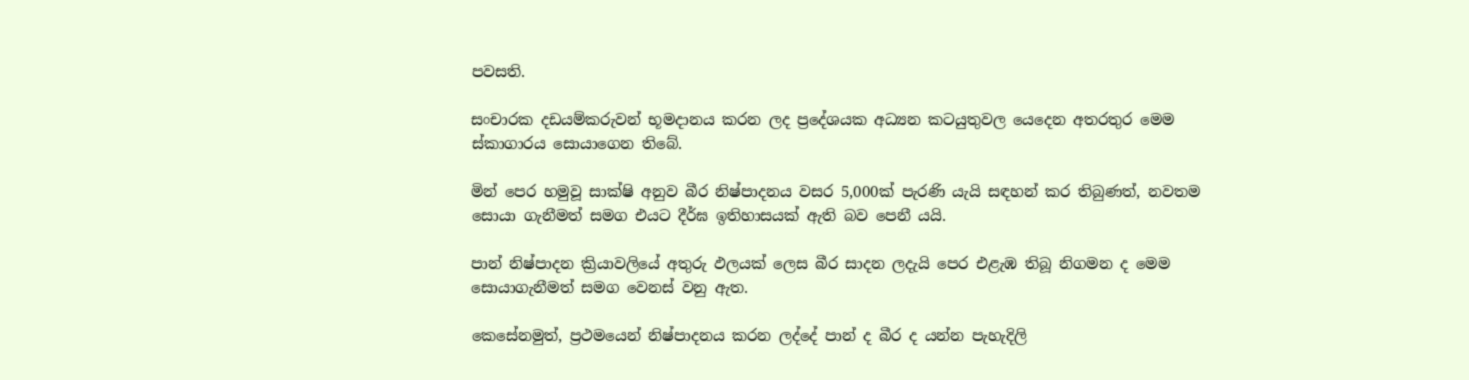පවසති.

සංචාරක දඩයම්කරුවන් භූමදානය කරන ලද ප්‍රදේශයක අධ්‍යන කටයුතුවල යෙදෙන අතරතුර මෙම ස්කාගාරය සොයාගෙන තිබේ.

මින් පෙර හමුවූ සාක්ෂි අනුව බීර නිෂ්පාදනය වසර 5,000ක් පැරණි යැයි සඳහන් කර තිබුණත්, නවතම සොයා ගැනීමත් සමග එයට දීර්ඝ ඉතිහාසයක් ඇති බව පෙනී යයි.

පාන් නිෂ්පාදන ක්‍රියාවලියේ අතුරු ඵලයක් ලෙස බීර සාදන ලදැයි පෙර එළැඹ තිබූ නිගමන ද මෙම සොයාගැනීමත් සමග වෙනස් වනු ඇත.

කෙසේනමුත්, ප්‍රථමයෙන් නිෂ්පාදනය කරන ලද්දේ පාන් ද බීර ද යන්න පැහැදිලි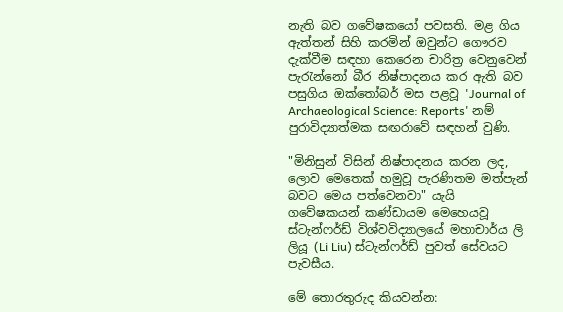නැති බව ගවේෂකයෝ පවසති. මළ ගිය ඇත්තන් සිහි කරමින් ඔවුන්ට ගෞරව දැක්වීම සඳහා කෙරෙන චාරිත්‍ර වෙනුවෙන් පැරැන්නෝ බීර නිෂ්පාදනය කර ඇති බව පසුගිය ඔක්තෝබර් මස පළවූ 'Journal of Archaeological Science: Reports' නම් පුරාවිද්‍යාත්මක සඟරාවේ සඳහන් වුණි.

"මිනිසුන් විසින් නිෂ්පාදනය කරන ලද, ලොව මෙතෙක් හමුවූ පැරණිතම මත්පැන් බවට මෙය පත්වෙනවා" යැයි ගවේෂකයන් කණ්ඩායම මෙහෙයවූ ස්ටැන්ෆර්ඩ් විශ්වවිද්‍යාලයේ මහාචාර්ය ලි ලියූ (Li Liu) ස්ටැන්ෆර්ඩ් පුවත් සේවයට පැවසීය.

මේ තොරතුරුද කියවන්න: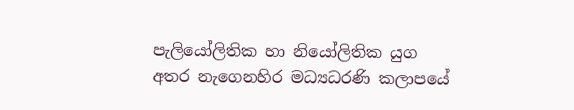පැලියෝලිතික හා නියෝලිතික යුග අතර නැගෙනහිර මධ්‍යධරණි කලාපයේ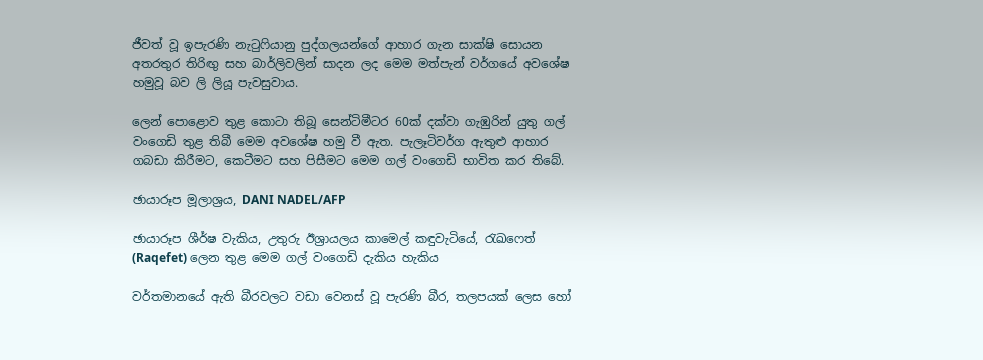ජීවත් වූ ඉපැරණි නැටුෆියානු පුද්ගලයන්ගේ ආහාර ගැන සාක්ෂි සොයන අතරතුර තිරිඟු සහ බාර්ලිවලින් සාදන ලද මෙම මත්පැන් වර්ගයේ අවශේෂ හමුවූ බව ලි ලියූ පැවසුවාය.

ලෙන් පොළොව තුළ කොටා තිබූ සෙන්ටිමීටර 60ක් දක්වා ගැඹුරින් යුතු ගල් වංගෙඩි තුළ තිබී මෙම අවශේෂ හමු වී ඇත. පැලෑටිවර්ග ඇතුළු ආහාර ගබඩා කිරීමට, කෙටීමට සහ පිසීමට මෙම ගල් වංගෙඩි භාවිත කර තිබේ.

ඡායාරූප මූලාශ්‍රය, DANI NADEL/AFP

ඡායාරූප ශීර්ෂ වැකිය, උතුරු ඊශ්‍රායලය කාමෙල් කඳුවැටියේ, රැඛෆෙත් (Raqefet) ලෙන තුළ මෙම ගල් වංගෙඩි දැකිය හැකිය

වර්තමානයේ ඇති බීරවලට වඩා වෙනස් වූ පැරණි බීර, තලපයක් ලෙස හෝ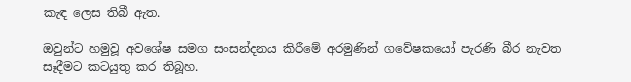කැඳ ලෙස තිබී ඇත.

ඔවුන්ට හමුවූ අවශේෂ සමග සංසන්දනය කිරීමේ අරමුණින් ගවේෂකයෝ පැරණි බීර නැවත සෑදීමට කටයුතු කර තිබූහ.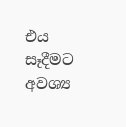එය සෑදීමට අවශ්‍ය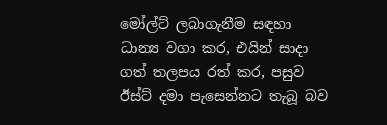මෝල්ට් ලබාගැනීම සඳහා ධාන්‍ය වගා කර, එයින් සාදා ගත් තලපය රත් කර, පසුව ඊස්ට් දමා පැසෙන්නට තැබූ බව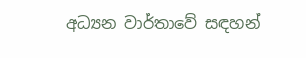අධ්‍යන වාර්තාවේ සඳහන්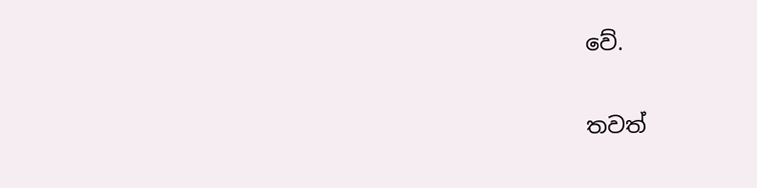වේ.

තවත්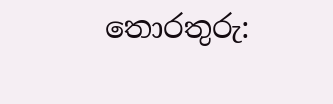තොරතුරු: